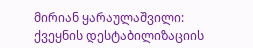მირიან ყარაულაშვილი: ქვეყნის დესტაბილიზაციის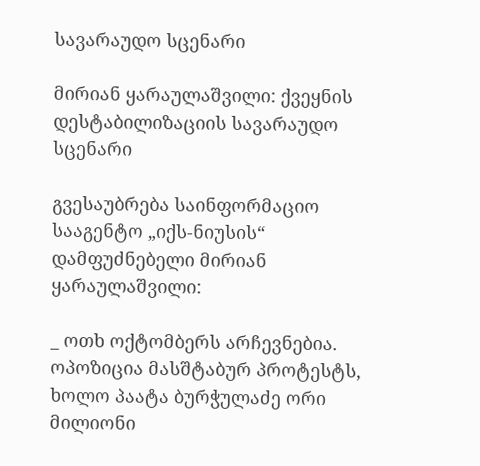სავარაუდო სცენარი

მირიან ყარაულაშვილი: ქვეყნის დესტაბილიზაციის სავარაუდო სცენარი

გვესაუბრება საინფორმაციო სააგენტო „იქს-ნიუსის“ დამფუძნებელი მირიან ყარაულაშვილი:

_ ოთხ ოქტომბერს არჩევნებია. ოპოზიცია მასშტაბურ პროტესტს, ხოლო პაატა ბურჭულაძე ორი მილიონი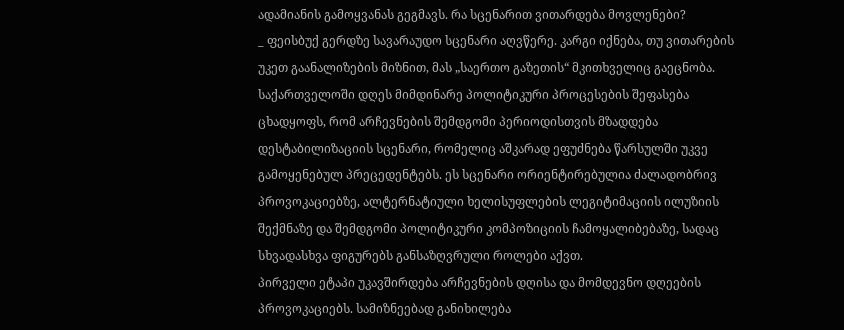ადამიანის გამოყვანას გეგმავს. რა სცენარით ვითარდება მოვლენები?
_ ფეისბუქ გერდზე სავარაუდო სცენარი აღვწერე. კარგი იქნება, თუ ვითარების უკეთ გაანალიზების მიზნით, მას „საერთო გაზეთის“ მკითხველიც გაეცნობა.
საქართველოში დღეს მიმდინარე პოლიტიკური პროცესების შეფასება ცხადყოფს, რომ არჩევნების შემდგომი პერიოდისთვის მზადდება დესტაბილიზაციის სცენარი, რომელიც აშკარად ეფუძნება წარსულში უკვე გამოყენებულ პრეცედენტებს. ეს სცენარი ორიენტირებულია ძალადობრივ პროვოკაციებზე, ალტერნატიული ხელისუფლების ლეგიტიმაციის ილუზიის შექმნაზე და შემდგომი პოლიტიკური კომპოზიციის ჩამოყალიბებაზე, სადაც სხვადასხვა ფიგურებს განსაზღვრული როლები აქვთ.
პირველი ეტაპი უკავშირდება არჩევნების დღისა და მომდევნო დღეების პროვოკაციებს. სამიზნეებად განიხილება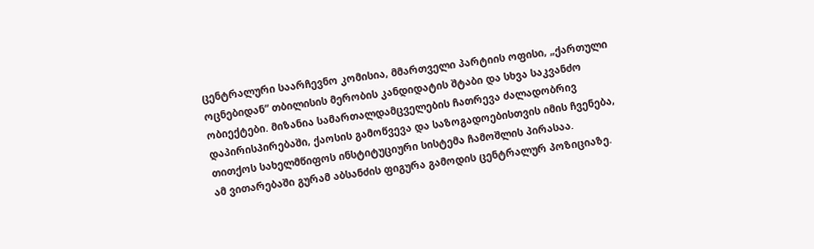ცენტრალური საარჩევნო კომისია, მმართველი პარტიის ოფისი, „ქართული ოცნებიდან“ თბილისის მერობის კანდიდატის შტაბი და სხვა საკვანძო ობიექტები. მიზანია სამართალდამცველების ჩათრევა ძალადობრივ დაპირისპირებაში, ქაოსის გამოწვევა და საზოგადოებისთვის იმის ჩვენება, თითქოს სახელმწიფოს ინსტიტუციური სისტემა ჩამოშლის პირასაა.
ამ ვითარებაში გურამ აბსანძის ფიგურა გამოდის ცენტრალურ პოზიციაზე.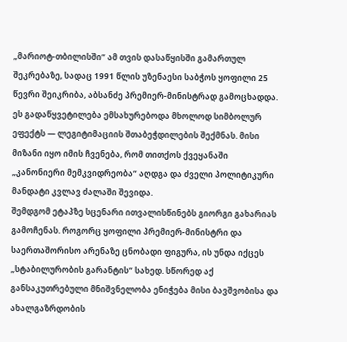„მარიოტ-თბილისში“ ამ თვის დასაწყისში გამართულ შეკრებაზე, სადაც 1991 წლის უზენაესი საბჭოს ყოფილი 25 წევრი შეიკრიბა, აბსანძე პრემიერ-მინისტრად გამოცხადდა. ეს გადაწყვეტილება ემსახურებოდა მხოლოდ სიმბოლურ ეფექტს — ლეგიტიმაციის შთაბეჭდილების შექმნას. მისი მიზანი იყო იმის ჩვენება, რომ თითქოს ქვეყანაში „კანონიერი მემკვიდრეობა“ აღდგა და ძველი პოლიტიკური მანდატი კვლავ ძალაში შევიდა.
შემდგომ ეტაპზე სცენარი ითვალისწინებს გიორგი გახარიას გამოჩენას. როგორც ყოფილი პრემიერ-მინისტრი და საერთაშორისო არენაზე ცნობადი ფიგურა, ის უნდა იქცეს „სტაბილურობის გარანტის“ სახედ. სწორედ აქ განსაკუთრებული მნიშვნელობა ენიჭება მისი ბავშვობისა და ახალგაზრდობის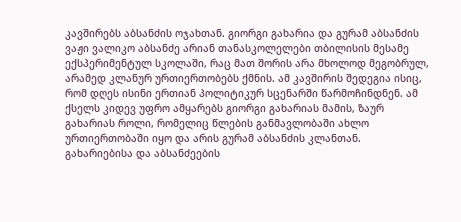კავშირებს აბსანძის ოჯახთან. გიორგი გახარია და გურამ აბსანძის ვაჟი ვალიკო აბსანძე არიან თანასკოლელები თბილისის მესამე ექსპერიმენტულ სკოლაში, რაც მათ შორის არა მხოლოდ მეგობრულ, არამედ კლანურ ურთიერთობებს ქმნის. ამ კავშირის შედეგია ისიც, რომ დღეს ისინი ერთიან პოლიტიკურ სცენარში წარმოჩინდნენ. ამ ქსელს კიდევ უფრო ამყარებს გიორგი გახარიას მამის, ზაურ გახარიას როლი, რომელიც წლების განმავლობაში ახლო ურთიერთობაში იყო და არის გურამ აბსანძის კლანთან.
გახარიებისა და აბსანძეების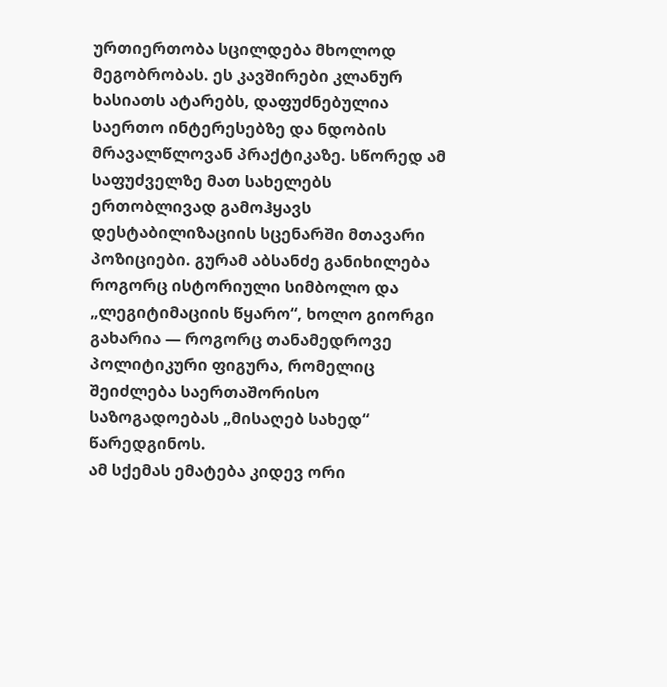ურთიერთობა სცილდება მხოლოდ მეგობრობას. ეს კავშირები კლანურ ხასიათს ატარებს, დაფუძნებულია საერთო ინტერესებზე და ნდობის მრავალწლოვან პრაქტიკაზე. სწორედ ამ საფუძველზე მათ სახელებს ერთობლივად გამოჰყავს დესტაბილიზაციის სცენარში მთავარი პოზიციები. გურამ აბსანძე განიხილება როგორც ისტორიული სიმბოლო და „ლეგიტიმაციის წყარო“, ხოლო გიორგი გახარია — როგორც თანამედროვე პოლიტიკური ფიგურა, რომელიც შეიძლება საერთაშორისო საზოგადოებას „მისაღებ სახედ“ წარედგინოს.
ამ სქემას ემატება კიდევ ორი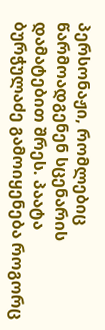პერსონაჟი, რომლებიც წარმოადგენენ სცენარის დამატებით შრეს. პაატა ბურჭულაძე გამოიყენება როგორც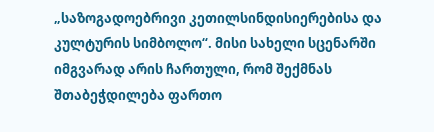„საზოგადოებრივი კეთილსინდისიერებისა და კულტურის სიმბოლო“. მისი სახელი სცენარში იმგვარად არის ჩართული, რომ შექმნას შთაბეჭდილება ფართო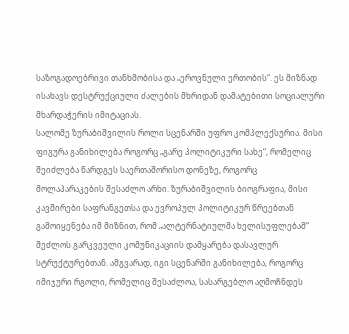საზოგადოებრივი თანხმობისა და „ეროვნული ერთობის“. ეს მიზნად ისახავს დესტრუქციული ძალების მხრიდან დამატებითი სოციალური მხარდაჭერის იმიტაციას.
სალომე ზურაბიშვილის როლი სცენარში უფრო კომპლექსურია. მისი ფიგურა განიხილება როგორც „გარე პოლიტიკური სახე“, რომელიც შეიძლება წარდგეს საერთაშორისო დონეზე, როგორც მოლაპარაკების შესაძლო არხი. ზურაბიშვილის ბიოგრაფია, მისი კავშირები საფრანგეთსა და ევროპულ პოლიტიკურ წრეებთან გამოიყენება იმ მიზნით, რომ „ალტერნატიულმა ხელისუფლებამ“ შეძლოს გარკვეული კომუნიკაციის დამყარება დასავლურ სტრუქტურებთან. ამგვარად, იგი სცენარში განიხილება, როგორც იმიჯური რგოლი, რომელიც შესაძლოა, სასარგებლო აღმოჩნდეს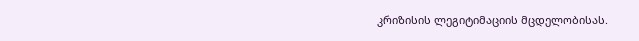კრიზისის ლეგიტიმაციის მცდელობისას.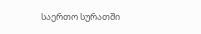საერთო სურათში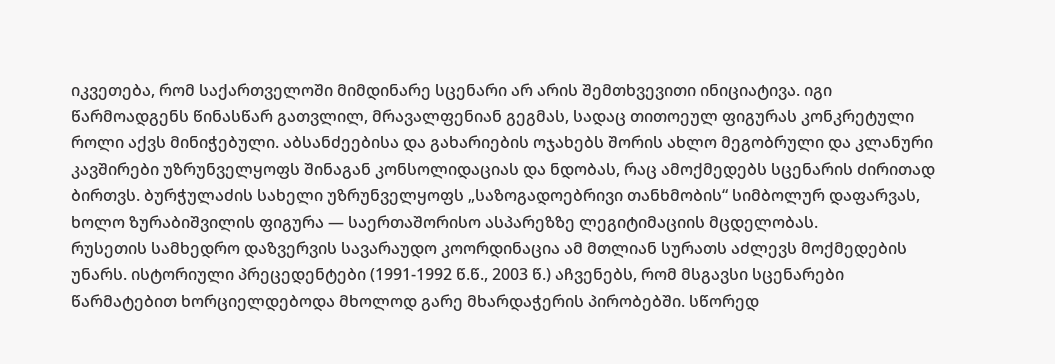იკვეთება, რომ საქართველოში მიმდინარე სცენარი არ არის შემთხვევითი ინიციატივა. იგი წარმოადგენს წინასწარ გათვლილ, მრავალფენიან გეგმას, სადაც თითოეულ ფიგურას კონკრეტული როლი აქვს მინიჭებული. აბსანძეებისა და გახარიების ოჯახებს შორის ახლო მეგობრული და კლანური კავშირები უზრუნველყოფს შინაგან კონსოლიდაციას და ნდობას, რაც ამოქმედებს სცენარის ძირითად ბირთვს. ბურჭულაძის სახელი უზრუნველყოფს „საზოგადოებრივი თანხმობის“ სიმბოლურ დაფარვას, ხოლო ზურაბიშვილის ფიგურა — საერთაშორისო ასპარეზზე ლეგიტიმაციის მცდელობას.
რუსეთის სამხედრო დაზვერვის სავარაუდო კოორდინაცია ამ მთლიან სურათს აძლევს მოქმედების უნარს. ისტორიული პრეცედენტები (1991-1992 წ.წ., 2003 წ.) აჩვენებს, რომ მსგავსი სცენარები წარმატებით ხორციელდებოდა მხოლოდ გარე მხარდაჭერის პირობებში. სწორედ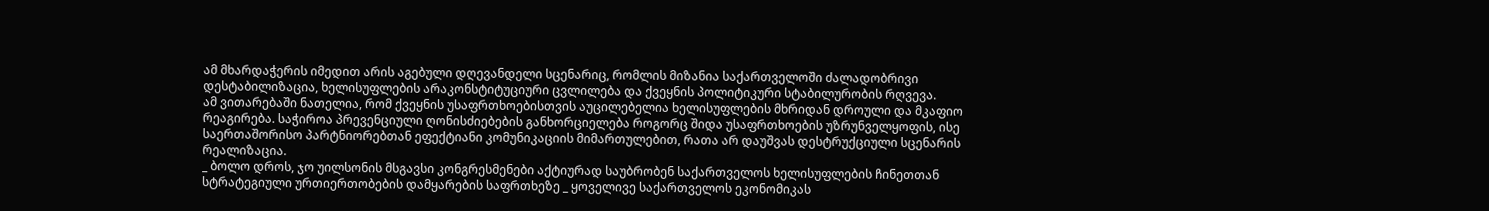ამ მხარდაჭერის იმედით არის აგებული დღევანდელი სცენარიც, რომლის მიზანია საქართველოში ძალადობრივი დესტაბილიზაცია, ხელისუფლების არაკონსტიტუციური ცვლილება და ქვეყნის პოლიტიკური სტაბილურობის რღვევა.
ამ ვითარებაში ნათელია, რომ ქვეყნის უსაფრთხოებისთვის აუცილებელია ხელისუფლების მხრიდან დროული და მკაფიო რეაგირება. საჭიროა პრევენციული ღონისძიებების განხორციელება როგორც შიდა უსაფრთხოების უზრუნველყოფის, ისე საერთაშორისო პარტნიორებთან ეფექტიანი კომუნიკაციის მიმართულებით, რათა არ დაუშვას დესტრუქციული სცენარის რეალიზაცია.
_ ბოლო დროს, ჯო უილსონის მსგავსი კონგრესმენები აქტიურად საუბრობენ საქართველოს ხელისუფლების ჩინეთთან სტრატეგიული ურთიერთობების დამყარების საფრთხეზე _ ყოველივე საქართველოს ეკონომიკას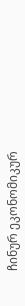ჩინურ ეკონომიკურ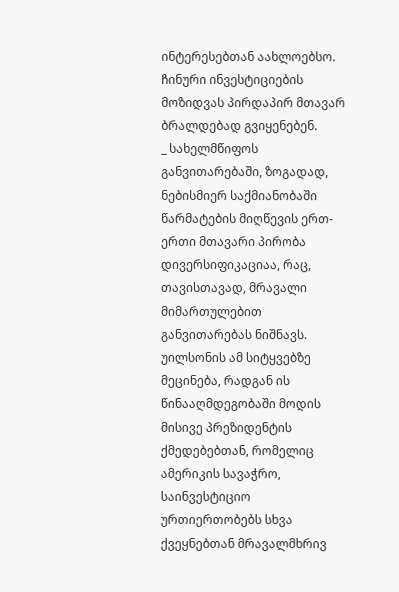ინტერესებთან აახლოებსო. ჩინური ინვესტიციების მოზიდვას პირდაპირ მთავარ ბრალდებად გვიყენებენ.
_ სახელმწიფოს განვითარებაში, ზოგადად, ნებისმიერ საქმიანობაში წარმატების მიღწევის ერთ-ერთი მთავარი პირობა დივერსიფიკაციაა, რაც, თავისთავად, მრავალი მიმართულებით განვითარებას ნიშნავს. უილსონის ამ სიტყვებზე მეცინება, რადგან ის წინააღმდეგობაში მოდის მისივე პრეზიდენტის ქმედებებთან, რომელიც ამერიკის სავაჭრო, საინვესტიციო ურთიერთობებს სხვა ქვეყნებთან მრავალმხრივ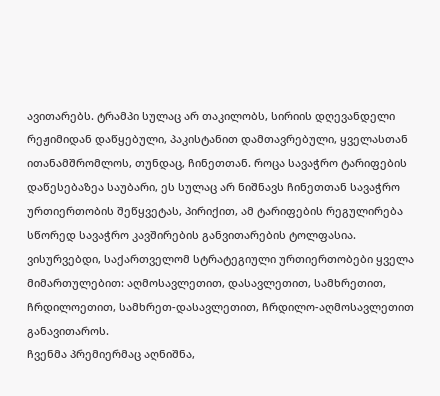ავითარებს. ტრამპი სულაც არ თაკილობს, სირიის დღევანდელი რეჟიმიდან დაწყებული, პაკისტანით დამთავრებული, ყველასთან ითანამშრომლოს, თუნდაც, ჩინეთთან. როცა სავაჭრო ტარიფების დაწესებაზეა საუბარი, ეს სულაც არ ნიშნავს ჩინეთთან სავაჭრო ურთიერთობის შეწყვეტას, პირიქით, ამ ტარიფების რეგულირება სწორედ სავაჭრო კავშირების განვითარების ტოლფასია.
ვისურვებდი, საქართველომ სტრატეგიული ურთიერთობები ყველა მიმართულებით: აღმოსავლეთით, დასავლეთით, სამხრეთით, ჩრდილოეთით, სამხრეთ-დასავლეთით, ჩრდილო-აღმოსავლეთით განავითაროს.
ჩვენმა პრემიერმაც აღნიშნა,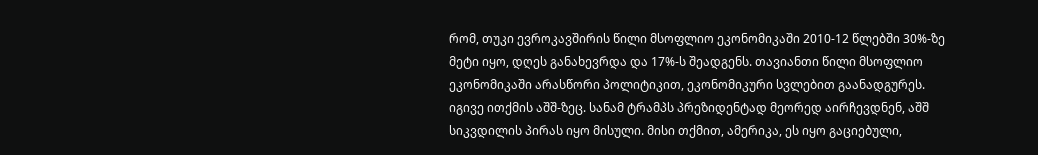რომ, თუკი ევროკავშირის წილი მსოფლიო ეკონომიკაში 2010-12 წლებში 30%-ზე მეტი იყო, დღეს განახევრდა და 17%-ს შეადგენს. თავიანთი წილი მსოფლიო ეკონომიკაში არასწორი პოლიტიკით, ეკონომიკური სვლებით გაანადგურეს. იგივე ითქმის აშშ-ზეც. სანამ ტრამპს პრეზიდენტად მეორედ აირჩევდნენ, აშშ სიკვდილის პირას იყო მისული. მისი თქმით, ამერიკა, ეს იყო გაციებული,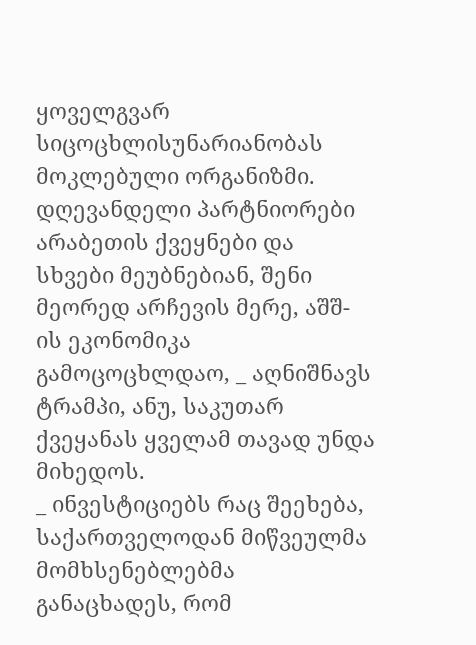ყოველგვარ სიცოცხლისუნარიანობას მოკლებული ორგანიზმი. დღევანდელი პარტნიორები არაბეთის ქვეყნები და სხვები მეუბნებიან, შენი მეორედ არჩევის მერე, აშშ-ის ეკონომიკა გამოცოცხლდაო, _ აღნიშნავს ტრამპი, ანუ, საკუთარ ქვეყანას ყველამ თავად უნდა მიხედოს.
_ ინვესტიციებს რაც შეეხება, საქართველოდან მიწვეულმა მომხსენებლებმა განაცხადეს, რომ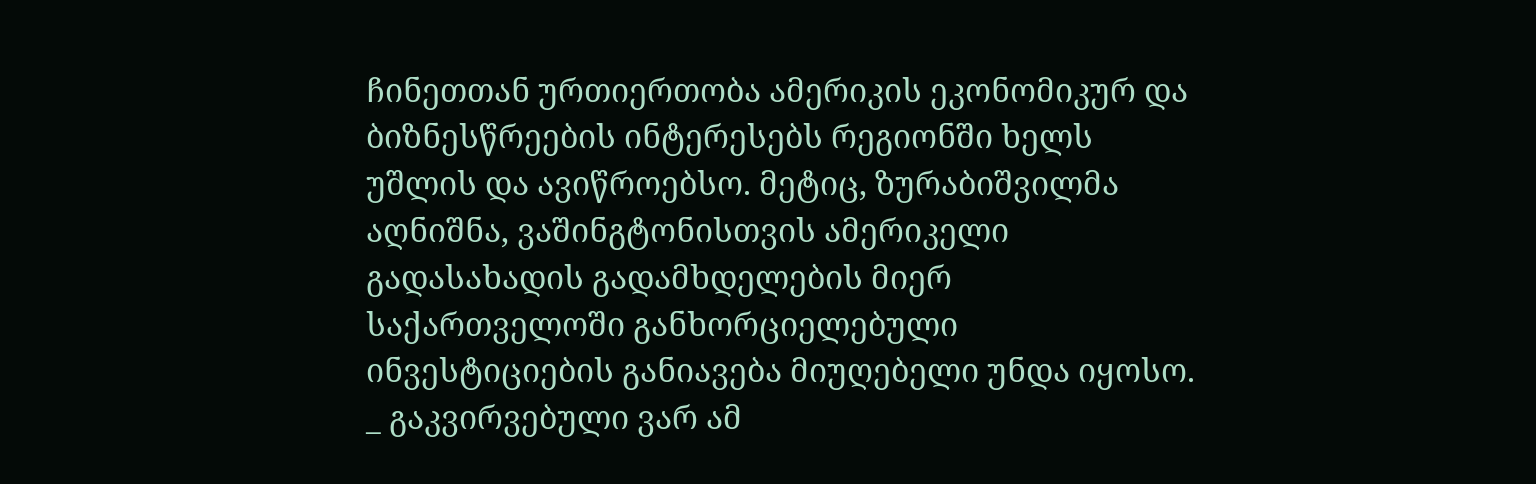ჩინეთთან ურთიერთობა ამერიკის ეკონომიკურ და ბიზნესწრეების ინტერესებს რეგიონში ხელს უშლის და ავიწროებსო. მეტიც, ზურაბიშვილმა აღნიშნა, ვაშინგტონისთვის ამერიკელი გადასახადის გადამხდელების მიერ საქართველოში განხორციელებული ინვესტიციების განიავება მიუღებელი უნდა იყოსო.
_ გაკვირვებული ვარ ამ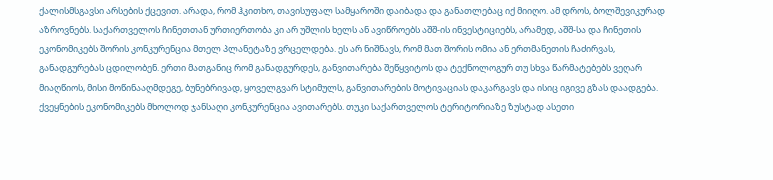ქალისმსგავსი არსების ქცევით. არადა, რომ ჰკითხო, თავისუფალ სამყაროში დაიბადა და განათლებაც იქ მიიღო. ამ დროს, ბოლშევიკურად აზროვნებს. საქართველოს ჩინეთთან ურთიერთობა კი არ უშლის ხელს ან ავიწროებს აშშ-ის ინვესტიციებს, არამედ, აშშ-სა და ჩინეთის ეკონომიკებს შორის კონკურენცია მთელ პლანეტაზე ვრცელდება. ეს არ ნიშნავს, რომ მათ შორის ომია ან ერთმანეთის ჩაძირვას, განადგურებას ცდილობენ. ერთი მათგანიც რომ განადგურდეს, განვითარება შეწყვიტოს და ტექნოლოგურ თუ სხვა წარმატებებს ვეღარ მიაღწიოს, მისი მოწინააღმდეგე, ბუნებრივად, ყოველგვარ სტიმულს, განვითარების მოტივაციას დაკარგავს და ისიც იგივე გზას დაადგება. ქვეყნების ეკონომიკებს მხოლოდ ჯანსაღი კონკურენცია ავითარებს. თუკი საქართველოს ტერიტორიაზე ზუსტად ასეთი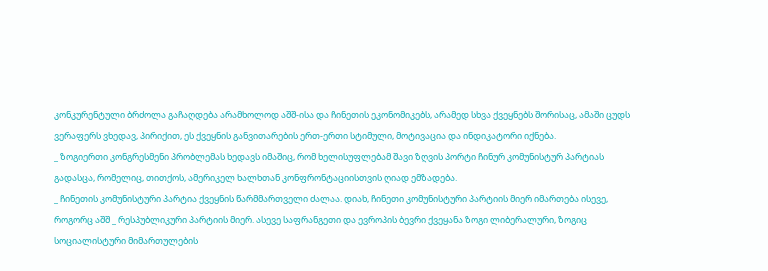კონკურენტული ბრძოლა გაჩაღდება არამხოლოდ აშშ-ისა და ჩინეთის ეკონომიკებს, არამედ სხვა ქვეყნებს შორისაც, ამაში ცუდს ვერაფერს ვხედავ, პირიქით, ეს ქვეყნის განვითარების ერთ-ერთი სტიმული, მოტივაცია და ინდიკატორი იქნება.
_ ზოგიერთი კონგრესმენი პრობლემას ხედავს იმაშიც, რომ ხელისუფლებამ შავი ზღვის პორტი ჩინურ კომუნისტურ პარტიას გადასცა, რომელიც, თითქოს, ამერიკელ ხალხთან კონფრონტაციისთვის ღიად ემზადება.
_ ჩინეთის კომუნისტური პარტია ქვეყნის წარმმართველი ძალაა. დიახ, ჩინეთი კომუნისტური პარტიის მიერ იმართება ისევე, როგორც აშშ _ რესპუბლიკური პარტიის მიერ. ასევე საფრანგეთი და ევროპის ბევრი ქვეყანა ზოგი ლიბერალური, ზოგიც სოციალისტური მიმართულების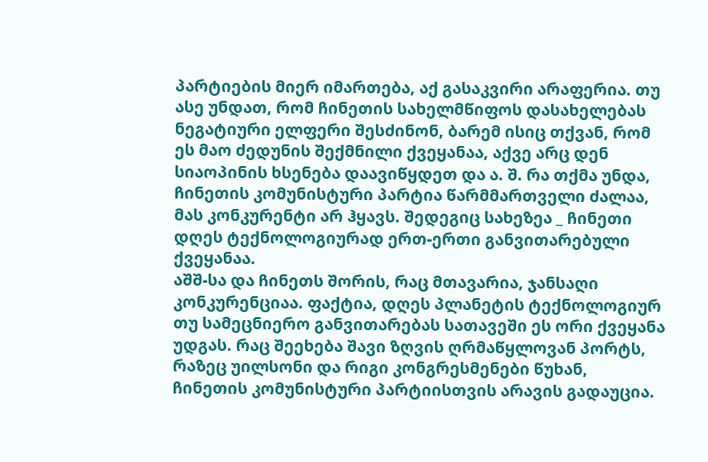პარტიების მიერ იმართება, აქ გასაკვირი არაფერია. თუ ასე უნდათ, რომ ჩინეთის სახელმწიფოს დასახელებას ნეგატიური ელფერი შესძინონ, ბარემ ისიც თქვან, რომ ეს მაო ძედუნის შექმნილი ქვეყანაა, აქვე არც დენ სიაოპინის ხსენება დაავიწყდეთ და ა. შ. რა თქმა უნდა, ჩინეთის კომუნისტური პარტია წარმმართველი ძალაა, მას კონკურენტი არ ჰყავს. შედეგიც სახეზეა _ ჩინეთი დღეს ტექნოლოგიურად ერთ-ერთი განვითარებული ქვეყანაა.
აშშ-სა და ჩინეთს შორის, რაც მთავარია, ჯანსაღი კონკურენციაა. ფაქტია, დღეს პლანეტის ტექნოლოგიურ თუ სამეცნიერო განვითარებას სათავეში ეს ორი ქვეყანა უდგას. რაც შეეხება შავი ზღვის ღრმაწყლოვან პორტს, რაზეც უილსონი და რიგი კონგრესმენები წუხან, ჩინეთის კომუნისტური პარტიისთვის არავის გადაუცია.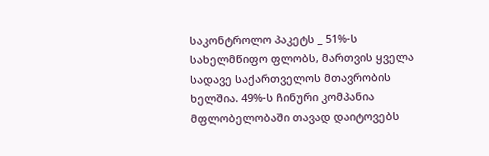საკონტროლო პაკეტს _ 51%-ს სახელმწიფო ფლობს, მართვის ყველა სადავე საქართველოს მთავრობის ხელშია. 49%-ს ჩინური კომპანია მფლობელობაში თავად დაიტოვებს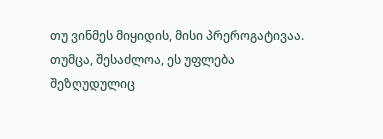თუ ვინმეს მიყიდის, მისი პრეროგატივაა. თუმცა, შესაძლოა, ეს უფლება შეზღუდულიც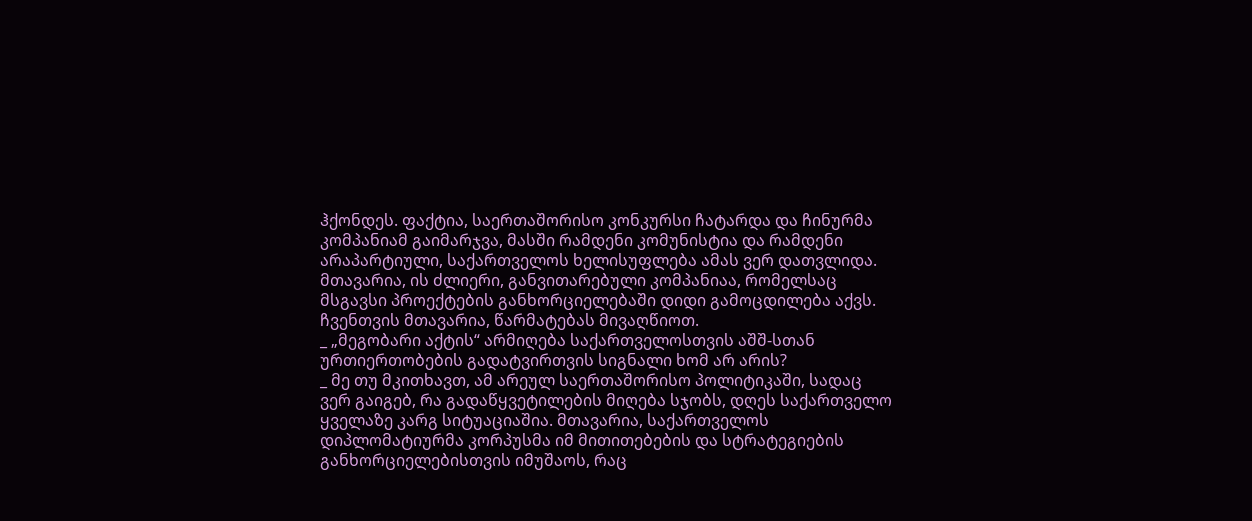ჰქონდეს. ფაქტია, საერთაშორისო კონკურსი ჩატარდა და ჩინურმა კომპანიამ გაიმარჯვა, მასში რამდენი კომუნისტია და რამდენი არაპარტიული, საქართველოს ხელისუფლება ამას ვერ დათვლიდა. მთავარია, ის ძლიერი, განვითარებული კომპანიაა, რომელსაც მსგავსი პროექტების განხორციელებაში დიდი გამოცდილება აქვს. ჩვენთვის მთავარია, წარმატებას მივაღწიოთ.
_ „მეგობარი აქტის“ არმიღება საქართველოსთვის აშშ-სთან ურთიერთობების გადატვირთვის სიგნალი ხომ არ არის?
_ მე თუ მკითხავთ, ამ არეულ საერთაშორისო პოლიტიკაში, სადაც ვერ გაიგებ, რა გადაწყვეტილების მიღება სჯობს, დღეს საქართველო ყველაზე კარგ სიტუაციაშია. მთავარია, საქართველოს დიპლომატიურმა კორპუსმა იმ მითითებების და სტრატეგიების განხორციელებისთვის იმუშაოს, რაც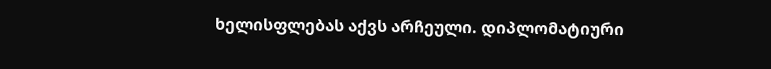ხელისფლებას აქვს არჩეული. დიპლომატიური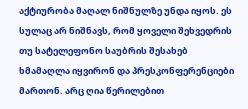აქტიურობა მაღალ ნიშნულზე უნდა იყოს. ეს სულაც არ ნიშნავს, რომ ყოველი შეხვედრის თუ სატელეფონო საუბრის შესახებ ხმამაღლა იყვირონ და პრესკონფერენციები მართონ. არც ღია წერილებით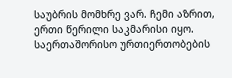საუბრის მომხრე ვარ. ჩემი აზრით, ერთი წერილი საკმარისი იყო. საერთაშორისო ურთიერთობების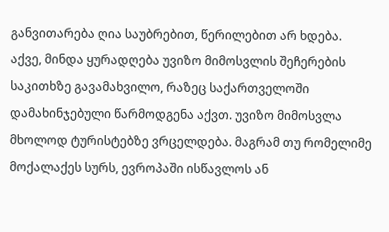განვითარება ღია საუბრებით, წერილებით არ ხდება.
აქვე, მინდა ყურადღება უვიზო მიმოსვლის შეჩერების საკითხზე გავამახვილო, რაზეც საქართველოში დამახინჯებული წარმოდგენა აქვთ. უვიზო მიმოსვლა მხოლოდ ტურისტებზე ვრცელდება. მაგრამ თუ რომელიმე მოქალაქეს სურს, ევროპაში ისწავლოს ან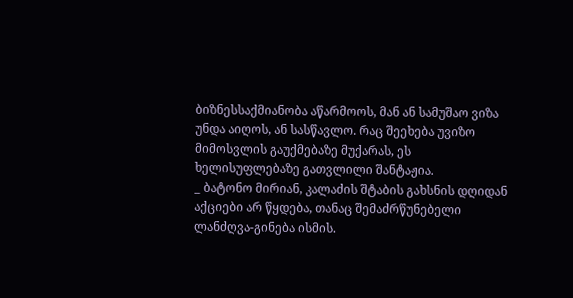ბიზნესსაქმიანობა აწარმოოს, მან ან სამუშაო ვიზა უნდა აიღოს, ან სასწავლო. რაც შეეხება უვიზო მიმოსვლის გაუქმებაზე მუქარას, ეს ხელისუფლებაზე გათვლილი შანტაჟია.
_ ბატონო მირიან, კალაძის შტაბის გახსნის დღიდან აქციები არ წყდება, თანაც შემაძრწუნებელი ლანძღვა-გინება ისმის.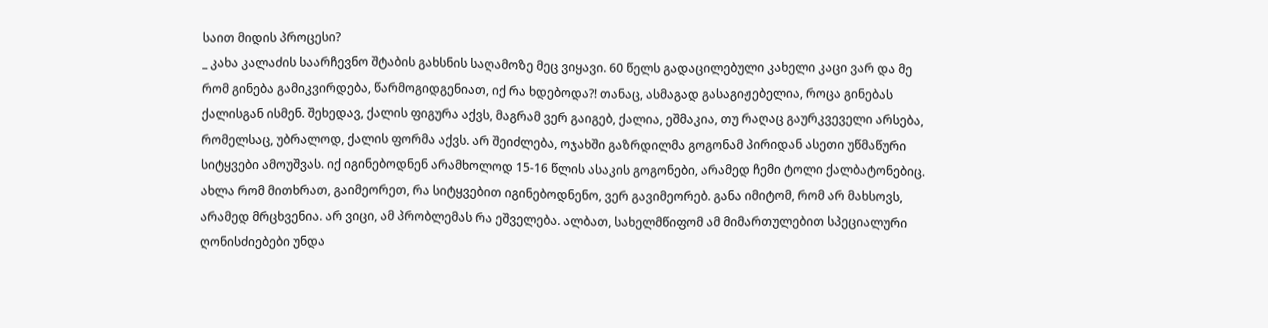საით მიდის პროცესი?
_ კახა კალაძის საარჩევნო შტაბის გახსნის საღამოზე მეც ვიყავი. 60 წელს გადაცილებული კახელი კაცი ვარ და მე რომ გინება გამიკვირდება, წარმოგიდგენიათ, იქ რა ხდებოდა?! თანაც, ასმაგად გასაგიჟებელია, როცა გინებას ქალისგან ისმენ. შეხედავ, ქალის ფიგურა აქვს, მაგრამ ვერ გაიგებ, ქალია, ეშმაკია, თუ რაღაც გაურკვეველი არსება, რომელსაც, უბრალოდ, ქალის ფორმა აქვს. არ შეიძლება, ოჯახში გაზრდილმა გოგონამ პირიდან ასეთი უწმაწური სიტყვები ამოუშვას. იქ იგინებოდნენ არამხოლოდ 15-16 წლის ასაკის გოგონები, არამედ ჩემი ტოლი ქალბატონებიც. ახლა რომ მითხრათ, გაიმეორეთ, რა სიტყვებით იგინებოდნენო, ვერ გავიმეორებ. განა იმიტომ, რომ არ მახსოვს, არამედ მრცხვენია. არ ვიცი, ამ პრობლემას რა ეშველება. ალბათ, სახელმწიფომ ამ მიმართულებით სპეციალური ღონისძიებები უნდა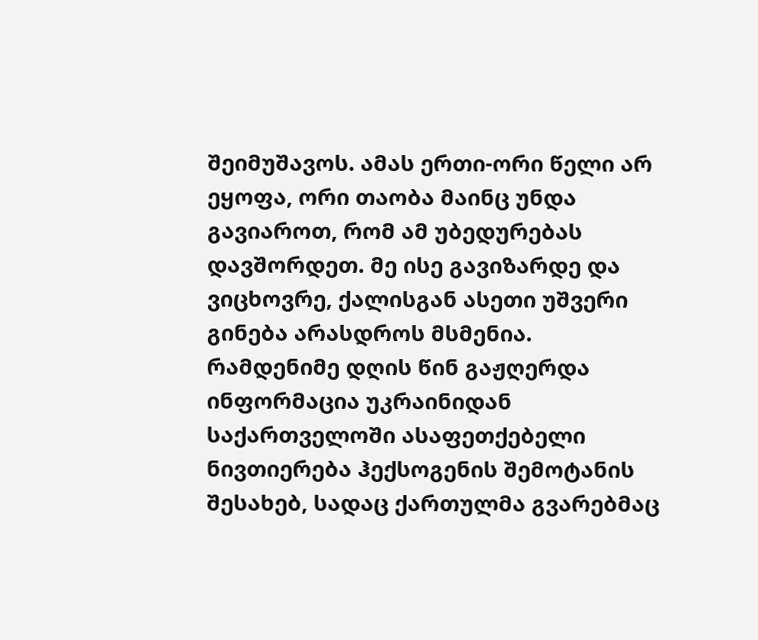შეიმუშავოს. ამას ერთი-ორი წელი არ ეყოფა, ორი თაობა მაინც უნდა გავიაროთ, რომ ამ უბედურებას დავშორდეთ. მე ისე გავიზარდე და ვიცხოვრე, ქალისგან ასეთი უშვერი გინება არასდროს მსმენია.
რამდენიმე დღის წინ გაჟღერდა ინფორმაცია უკრაინიდან საქართველოში ასაფეთქებელი ნივთიერება ჰექსოგენის შემოტანის შესახებ, სადაც ქართულმა გვარებმაც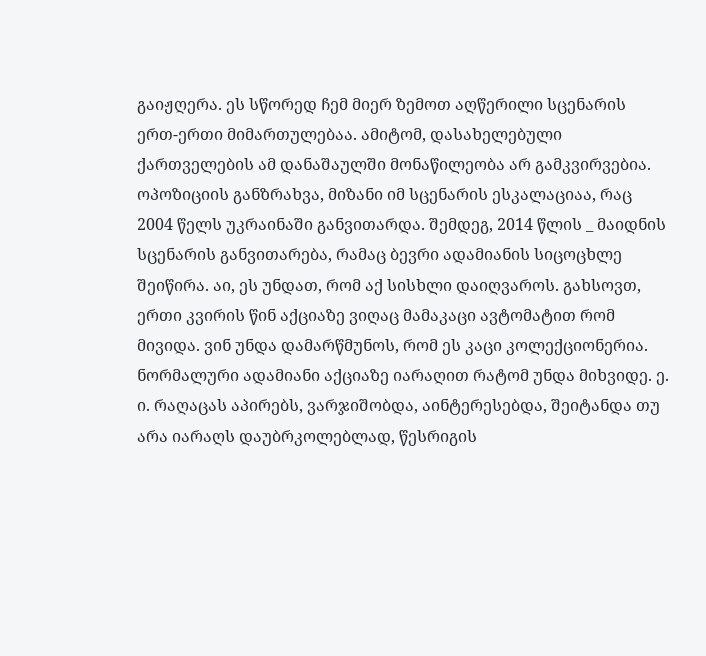გაიჟღერა. ეს სწორედ ჩემ მიერ ზემოთ აღწერილი სცენარის ერთ-ერთი მიმართულებაა. ამიტომ, დასახელებული ქართველების ამ დანაშაულში მონაწილეობა არ გამკვირვებია.
ოპოზიციის განზრახვა, მიზანი იმ სცენარის ესკალაციაა, რაც 2004 წელს უკრაინაში განვითარდა. შემდეგ, 2014 წლის _ მაიდნის სცენარის განვითარება, რამაც ბევრი ადამიანის სიცოცხლე შეიწირა. აი, ეს უნდათ, რომ აქ სისხლი დაიღვაროს. გახსოვთ, ერთი კვირის წინ აქციაზე ვიღაც მამაკაცი ავტომატით რომ მივიდა. ვინ უნდა დამარწმუნოს, რომ ეს კაცი კოლექციონერია. ნორმალური ადამიანი აქციაზე იარაღით რატომ უნდა მიხვიდე. ე. ი. რაღაცას აპირებს, ვარჯიშობდა, აინტერესებდა, შეიტანდა თუ არა იარაღს დაუბრკოლებლად, წესრიგის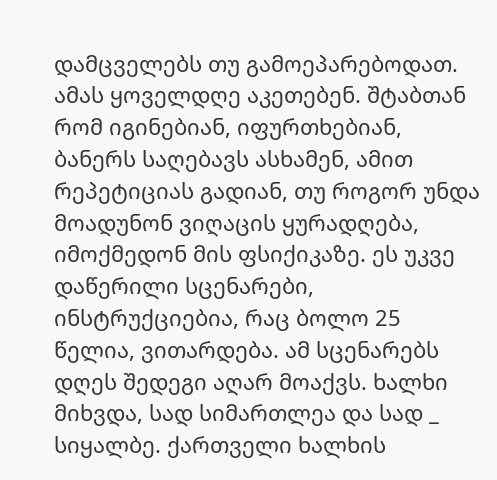დამცველებს თუ გამოეპარებოდათ. ამას ყოველდღე აკეთებენ. შტაბთან რომ იგინებიან, იფურთხებიან, ბანერს საღებავს ასხამენ, ამით რეპეტიციას გადიან, თუ როგორ უნდა მოადუნონ ვიღაცის ყურადღება, იმოქმედონ მის ფსიქიკაზე. ეს უკვე დაწერილი სცენარები, ინსტრუქციებია, რაც ბოლო 25 წელია, ვითარდება. ამ სცენარებს დღეს შედეგი აღარ მოაქვს. ხალხი მიხვდა, სად სიმართლეა და სად _ სიყალბე. ქართველი ხალხის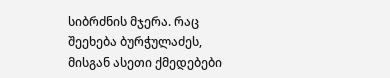სიბრძნის მჯერა. რაც შეეხება ბურჭულაძეს, მისგან ასეთი ქმედებები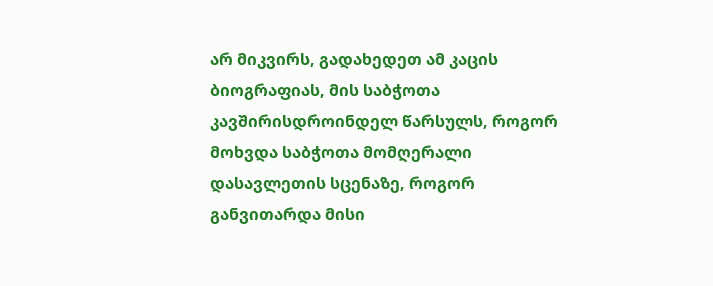არ მიკვირს, გადახედეთ ამ კაცის ბიოგრაფიას, მის საბჭოთა კავშირისდროინდელ წარსულს, როგორ მოხვდა საბჭოთა მომღერალი დასავლეთის სცენაზე, როგორ განვითარდა მისი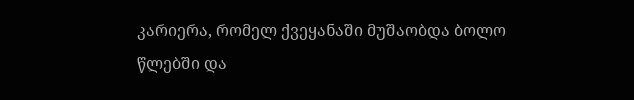კარიერა, რომელ ქვეყანაში მუშაობდა ბოლო წლებში და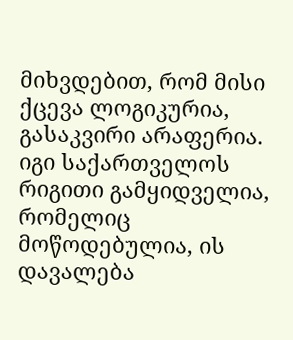მიხვდებით, რომ მისი ქცევა ლოგიკურია, გასაკვირი არაფერია. იგი საქართველოს რიგითი გამყიდველია, რომელიც მოწოდებულია, ის დავალება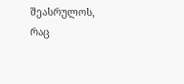შეასრულოს, რაც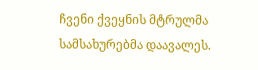ჩვენი ქვეყნის მტრულმა სამსახურებმა დაავალეს.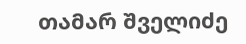თამარ შველიძე